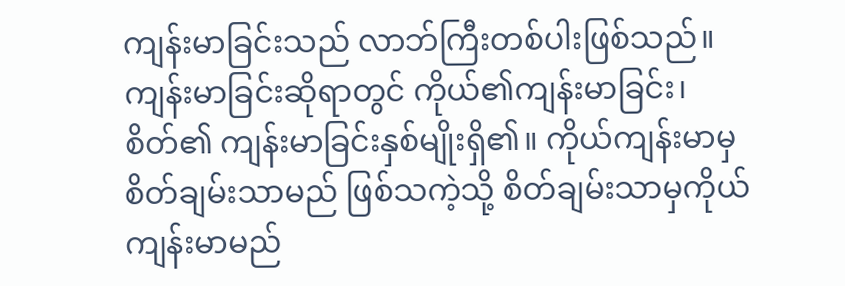ကျန်းမာခြင်းသည် လာဘ်ကြီးတစ်ပါးဖြစ်သည်။ ကျန်းမာခြင်းဆိုရာတွင် ကိုယ်၏ကျန်းမာခြင်း၊ စိတ်၏ ကျန်းမာခြင်းနှစ်မျိုးရှိ၏။ ကိုယ်ကျန်းမာမှစိတ်ချမ်းသာမည် ဖြစ်သကဲ့သို့ စိတ်ချမ်းသာမှကိုယ်ကျန်းမာမည်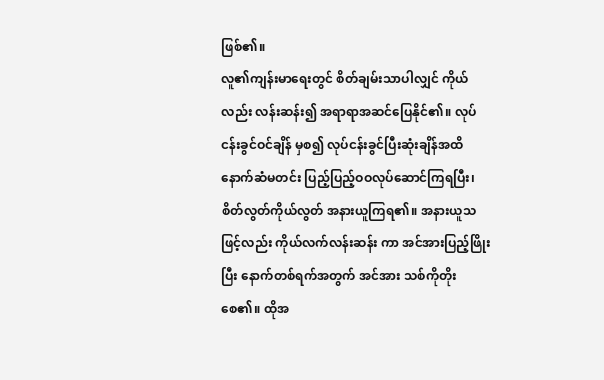ဖြစ်၏။
လူ၏ကျန်းမာရေးတွင် စိတ်ချမ်းသာပါလျှင် ကိုယ်လည်း လန်းဆန်း၍ အရာရာအဆင်ပြေနိုင်၏။ လုပ်ငန်းခွင်ဝင်ချိန် မှစ၍ လုပ်ငန်းခွင်ပြီးဆုံးချိန်အထိ နောက်ဆံမတင်း ပြည့်ပြည့်ဝဝလုပ်ဆောင်ကြရပြီး၊ စိတ်လွတ်ကိုယ်လွတ် အနားယူကြရ၏။ အနားယူသဖြင့်လည်း ကိုယ်လက်လန်းဆန်း ကာ အင်အားပြည့်ဖြိုးပြီး နောက်တစ်ရက်အတွက် အင်အား သစ်ကိုတိုးစေ၏။ ထိုအ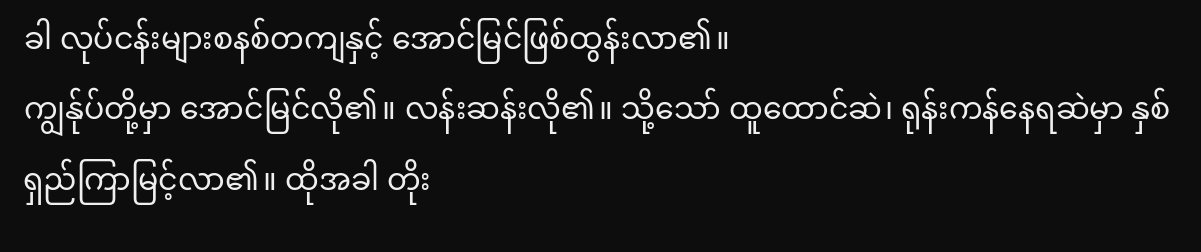ခါ လုပ်ငန်းများစနစ်တကျနှင့် အောင်မြင်ဖြစ်ထွန်းလာ၏။
ကျွန်ုပ်တို့မှာ အောင်မြင်လို၏။ လန်းဆန်းလို၏။ သို့သော် ထူထောင်ဆဲ၊ ရုန်းကန်နေရဆဲမှာ နှစ်ရှည်ကြာမြင့်လာ၏။ ထိုအခါ တိုး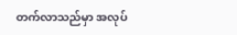တက်လာသည်မှာ အလုပ်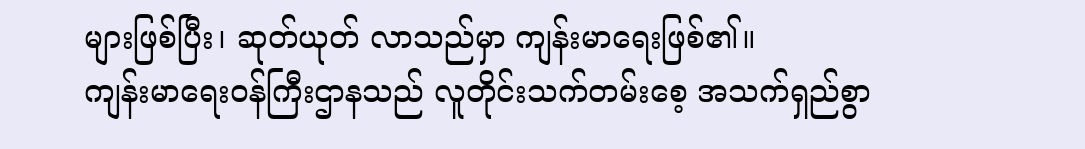များဖြစ်ပြီး၊ ဆုတ်ယုတ် လာသည်မှာ ကျန်းမာရေးဖြစ်၏။
ကျန်းမာရေးဝန်ကြီးဌာနသည် လူတိုင်းသက်တမ်းစေ့ အသက်ရှည်စွာ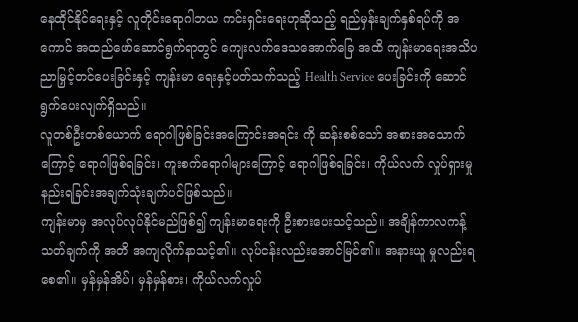နေထိုင်နိုင်ရေးနှင့် လူတိုင်းရောဂါဘယ ကင်းရှင်းရေးဟုဆိုသည့် ရည်မှန်းချက်နှစ်ရပ်ကို အကောင် အထည်ဖော်ဆောင်ရွက်ရာတွင် ကျေးလက်ဒေသအောက်ခြေ အထိ ကျန်းမာရေးအသိပညာမြှင့်တင်ပေးခြင်းနှင့် ကျန်းမာ ရေးနှင့်ပတ်သက်သည့် Health Service ပေးခြင်းကို ဆောင် ရွက်ပေးလျက်ရှိသည်။
လူတစ်ဦးတစ်ယောက် ရောဂါဖြစ်ခြင်းအကြောင်းအရင်း ကို ဆန်းစစ်သော် အစားအသောက်ကြောင့် ရောဂါဖြစ်ရခြင်း၊ ကူးစက်ရောဂါများကြောင့် ရောဂါဖြစ်ရခြင်း၊ ကိုယ်လက် လှုပ်ရှားမှုနည်းရခြင်းအချက်သုံးချက်ပင်ဖြစ်သည်။
ကျန်းမာမှ အလုပ်လုပ်နိုင်မည်ဖြစ်၍ ကျန်းမာရေးကို ဦးစားပေးသင့်သည်။ အချိန်ကာလကန့်သတ်ချက်ကို အတိ အကျလိုက်နာသင့်၏။ လုပ်ငန်းလည်းအောင်မြင်၏။ အနားယူ မှုလည်းရစေ၏။ မှန်မှန်အိပ်၊ မှန်မှန်စား၊ ကိုယ်လက်လှုပ်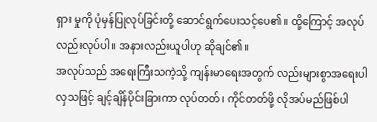ရှား မှုကို ပုံမှန်ပြုလုပ်ခြင်းတို့ ဆောင်ရွက်ပေးသင့်ပေ၏။ ထို့ကြောင့် အလုပ်လည်းလုပ်ပါ။ အနားလည်းယူပါဟု ဆိုချင်၏။
အလုပ်သည် အရေးကြီးသကဲ့သို့ ကျန်းမာရေးအတွက် လည်းများစွာအရေးပါလှသဖြင့် ချင့်ချိန်ပိုင်းခြားကာ လုပ်တတ်၊ ကိုင်တတ်ဖို့ လိုအပ်မည်ဖြစ်ပါ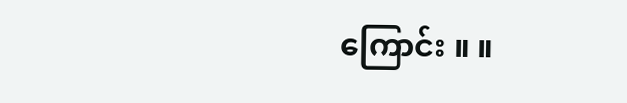ကြောင်း ။ ။